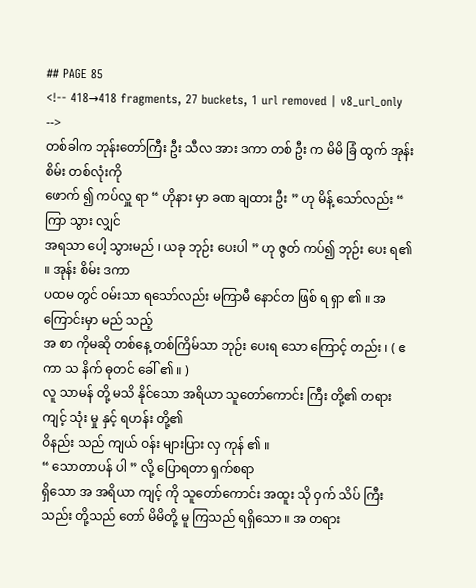## PAGE 85
<!-- 418→418 fragments, 27 buckets, 1 url removed | v8_url_only -->
တစ်ခါက ဘုန်းတော်ကြီး ဦး သီလ အား ဒကာ တစ် ဦး က မိမိ ခြံ ထွက် အုန်း စိမ်း တစ်လုံးကို
ဖောက် ၍ ကပ်လှူ ရာ “ ဟိုနား မှာ ခဏ ချထား ဦး ” ဟု မိန့် သော်လည်း “ ကြာ သွား လျှင်
အရသာ ပေါ့ သွားမည် ၊ ယခု ဘုဉ်း ပေးပါ ” ဟု ဇွတ် ကပ်၍ ဘုဉ်း ပေး ရ၏ ။ အုန်း စိမ်း ဒကာ
ပထမ တွင် ဝမ်းသာ ရသော်လည်း မကြာမီ နောင်တ ဖြစ် ရ ရှာ ၏ ။ အကြောင်းမှာ မည် သည့်
အ စာ ကိုမဆို တစ်နေ့ တစ်ကြိမ်သာ ဘုဉ်း ပေးရ သော ကြောင့် တည်း ၊ ( ဧ ကာ သ နိက် ဓုတင် ခေါ် ၏ ။ )
လူ သာမန် တို့ မသိ နိုင်သော အရိယာ သူတော်ကောင်း ကြီး တို့၏ တရား ကျင့် သုံး မှု နှင့် ရဟန်း တို့၏
ဝိနည်း သည် ကျယ် ဝန်း များပြား လှ ကုန် ၏ ။
“ သောတာပန် ပါ ” လို့ ပြောရတာ ရှက်စရာ
ရှိသော အ အရိယာ ကျင့် ကို သူတော်ကောင်း အထူး သို ဝှက် သိပ် ကြီး သည်း တို့သည် တော် မိမိတို့ မူ ကြသည် ရရှိသော ။ အ တရား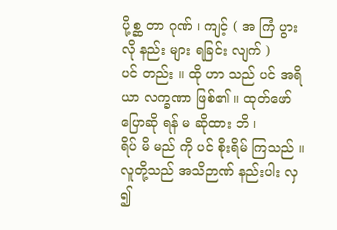ပို့စ္ဆ တာ ဂုဏ် ၊ ကျင့် ( အ ကြံ ပွား လို နည်း များ ရခြင်း လျက် )
ပင် တည်း ။ ထို ဟာ သည် ပင် အရိယာ လက္ခဏာ ဖြစ်၏ ။ ထုတ်ဖော်ပြောဆို ရန် မ ဆိုထား ဘိ ၊
ရိပ် မိ မည် ကို ပင် စိုးရိမ် ကြသည် ။ လူတို့သည် အသိဉာဏ် နည်းပါး လှ ၍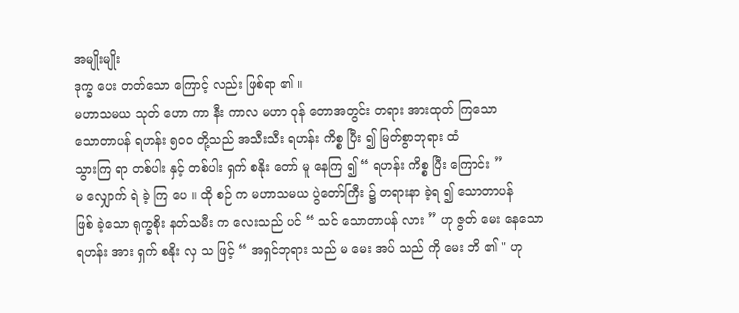အမျိုးမျိုး
ဒုက္ခ ပေး တတ်သော ကြောင့် လည်း ဖြစ်ရာ ၏ ။
မဟာသမယ သုတ် ဟော ကာ နီး ကာလ မဟာ ဝုန် တောအတွင်း တရား အားထုတ် ကြသော
သောတာပန် ရဟန်း ၅၀၀ တို့သည် အသီးသီး ရဟန်း ကိစ္စ ပြီး ၍ မြတ်စွာဘုရား ထံ
သွားကြ ရာ တစ်ပါး နှင့် တစ်ပါး ရှက် စနိုး တော် မူ နေကြ ၍ “ ရဟန်း ကိစ္စ ပြီး ကြောင်း ”
မ လျှောက် ရဲ ခဲ့ ကြ ပေ ။ ထို စဉ် က မဟာသမယ ပွဲတော်ကြီး ၌ တရားနာ ခဲ့ရ ၍ သောတာပန်
ဖြစ် ခဲ့သော ရုက္ခစိုး နတ်သမီး က လေးသည် ပင် “ သင် သောတာပန် လား ” ဟု ဇွတ် မေး နေသော
ရဟန်း အား ရှက် စနိုး လှ သ ဖြင့် “ အရှင်ဘုရား သည် မ မေး အပ် သည် ကို မေး ဘိ ၏ " ဟု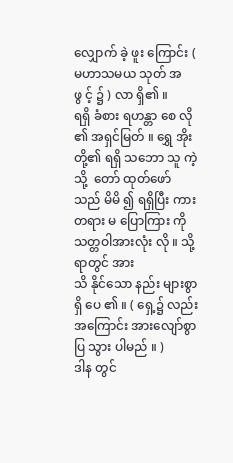လျှောက် ခဲ့ ဖူး ကြောင်း ( မဟာသမယ သုတ် အ ဖွ င့် ၌ ) လာ ရှိ၏ ။
ရရှိ ခံစား ရဟန္တာ စေ လို ၏ အရှင်မြတ် ။ ရွှေ အိုး တို့၏ ရရှိ သဘော သူ ကဲ့သို့  တော် ထုတ်ဖော် သည် မိမိ ၍ ရရှိပြီး ကား တရား မ ပြောကြား ကို သတ္တဝါအားလုံး လို ။ သို့ရာတွင် အား
သိ နိုင်သော နည်း များစွာ ရှိ ပေ ၏ ။ ( ရှေ့၌ လည်း အကြောင်း အားလျော်စွာ ပြ သွား ပါမည် ။ )
ဒါန တွင်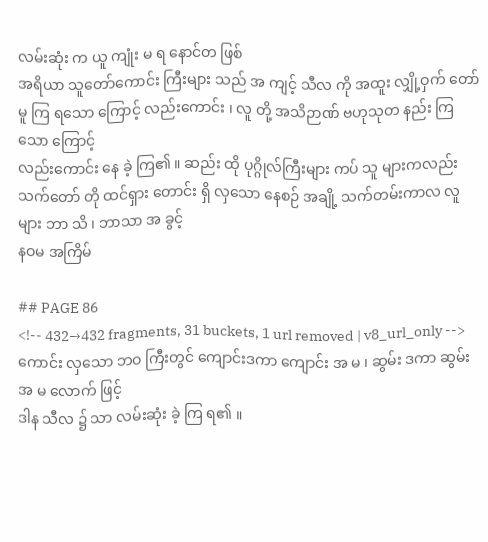လမ်းဆုံး က ယူ ကျုံး မ ရ နောင်တ ဖြစ်
အရိယာ သူတော်ကောင်း ကြီးများ သည် အ ကျင့် သီလ ကို အထူး လျှို့ဝှက် တော်
မူ ကြ ရသော ကြောင့် လည်းကောင်း ၊ လူ တို့ အသိဉာဏ် ဗဟုသုတ နည်း ကြသော ကြောင့်
လည်းကောင်း နေ ခဲ့ ကြ၏ ။ ဆည်း ထို ပုဂ္ဂိုလ်ကြီးများ ကပ် သူ များကလည်း သက်တော် တို ထင်ရှား တောင်း ရှိ လှသော နေစဉ် အချို့ သက်တမ်းကာလ လူများ ဘာ သိ ၊ ဘာသာ အ ခွင့်
နဝမ အကြိမ်

## PAGE 86
<!-- 432→432 fragments, 31 buckets, 1 url removed | v8_url_only -->
ကောင်း လှသော ဘဝ ကြီးတွင် ကျောင်းဒကာ ကျောင်း အ မ ၊ ဆွမ်း ဒကာ ဆွမ်း အ မ လောက် ဖြင့်
ဒါန သီလ ၌ သာ လမ်းဆုံး ခဲ့ ကြ ရ၏ ။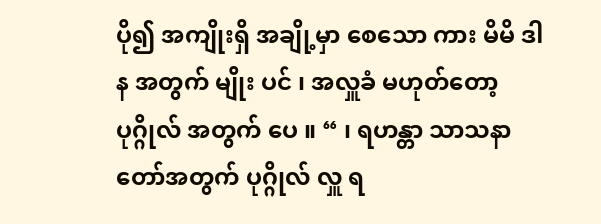ပို၍ အကျိုးရှိ အချို့မှာ စေသော ကား မိမိ ဒါန အတွက် မျိုး ပင် ၊ အလှူခံ မဟုတ်တော့ ပုဂ္ဂိုလ် အတွက် ပေ ။ “ ၊ ရဟန္တာ သာသနာတော်အတွက် ပုဂ္ဂိုလ် လှူ ရ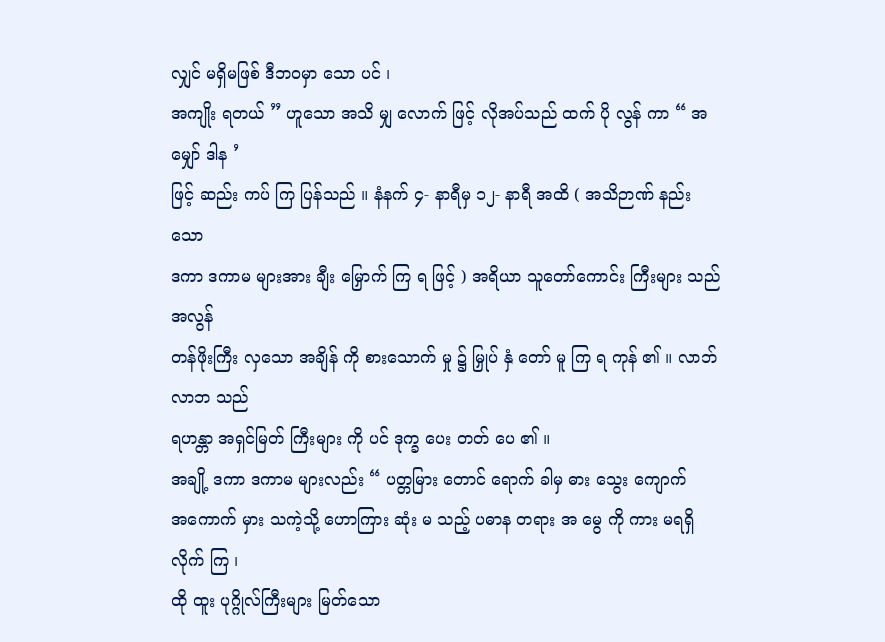လျှင် မရှိမဖြစ် ဒီဘဝမှာ သော ပင် ၊
အကျိုး ရတယ် ” ဟူသော အသိ မျှ လောက် ဖြင့် လိုအပ်သည် ထက် ပို လွန် ကာ “ အ မျှော် ဒါန ’
ဖြင့် ဆည်း ကပ် ကြ ပြန်သည် ။ နံနက် ၄- နာရီမှ ၁၂- နာရီ အထိ ( အသိဉာဏ် နည်း သော
ဒကာ ဒကာမ များအား ချီး မြှောက် ကြ ရ ဖြင့် ) အရိယာ သူတော်ကောင်း ကြီးများ သည် အလွန်
တန်ဖိုးကြီး လှသော အချိန် ကို စားသောက် မှု ၌ မြှုပ် နှံ တော် မူ ကြ ရ ကုန် ၏ ။ လာဘ်လာဘ သည်
ရဟန္တာ အရှင်မြတ် ကြီးများ ကို ပင် ဒုက္ခ ပေး တတ် ပေ ၏ ။
အချို့ ဒကာ ဒကာမ များလည်း “ ပတ္တမြား တောင် ရောက် ခါမှ ဓား သွေး ကျောက်
အကောက် မှား သကဲ့သို့ ဟောကြား ဆုံး မ သည့် ပဓာန တရား အ မွေ ကို ကား မရရှိ လိုက် ကြ ၊
ထို ထူး ပုဂ္ဂိုလ်ကြီးများ မြတ်သော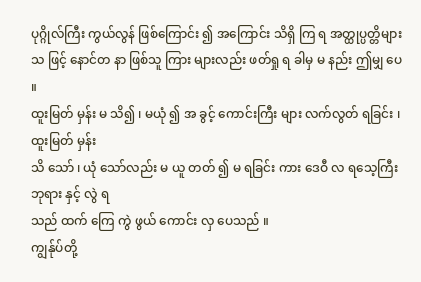ပုဂ္ဂိုလ်ကြီး ကွယ်လွန် ဖြစ်ကြောင်း ၍ အကြောင်း သိရှိ ကြ ရ အတ္ထုပ္ပတ္တိများ သ ဖြင့် နောင်တ နာ ဖြစ်သူ ကြား များလည်း ဖတ်ရှု ရ ခါမှ မ နည်း ဤမျှ ပေ ။
ထူးမြတ် မှန်း မ သိ၍ ၊ မယုံ ၍ အ ခွင့် ကောင်းကြီး များ လက်လွတ် ရခြင်း ၊ ထူးမြတ် မှန်း
သိ သော် ၊ ယုံ သော်လည်း မ ယူ တတ် ၍ မ ရခြင်း ကား ဒေဝီ လ ရသေ့ကြီး ဘုရား နှင့် လွဲ ရ
သည် ထက် ကြေ ကွဲ ဖွယ် ကောင်း လှ ပေသည် ။
ကျွန်ုပ်တို့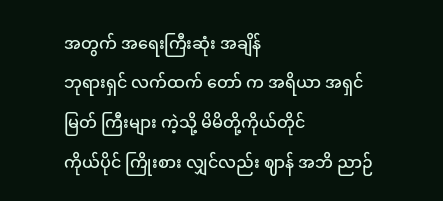အတွက် အရေးကြီးဆုံး အချိန်
ဘုရားရှင် လက်ထက် တော် က အရိယာ အရှင်မြတ် ကြီးများ ကဲ့သို့ မိမိတို့ကိုယ်တိုင်
ကိုယ်ပိုင် ကြိုးစား လျှင်လည်း ဈာန် အဘိ ညာဉ်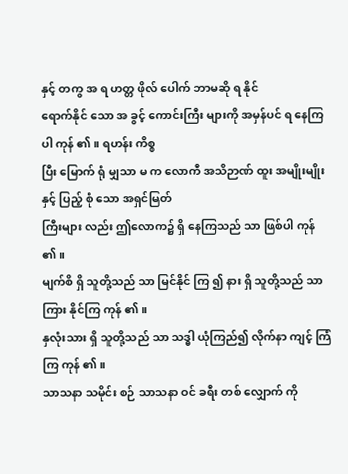နှင့် တကွ အ ရ ဟတ္တ ဖိုလ် ပေါက် ဘာမဆို ရ နိုင်
ရောက်နိုင် သော အ ခွင့် ကောင်းကြီး များကို အမှန်ပင် ရ နေကြ ပါ ကုန် ၏ ။ ရဟန်း ကိစ္စ
ပြီး မြောက် ရုံ မျှသာ မ က လောကီ အသိဉာဏ် ထူး အမျိုးမျိုး နှင့် ပြည့် စုံ သော အရှင်မြတ်
ကြီးများ လည်း ဤလောက၌ ရှိ နေကြသည် သာ ဖြစ်ပါ ကုန် ၏ ။
မျက်စိ ရှိ သူတို့သည် သာ မြင်နိုင် ကြ ၍ နား ရှိ သူတို့သည် သာ ကြား နိုင်ကြ ကုန် ၏ ။
နှလုံးသား ရှိ သူတို့သည် သာ သဒ္ဓါ ယုံကြည်၍ လိုက်နာ ကျင့် ကြံ ကြ ကုန် ၏ ။
သာသနာ သမိုင်း စဉ် သာသနာ ဝင် ခရီး တစ် လျှောက် ကို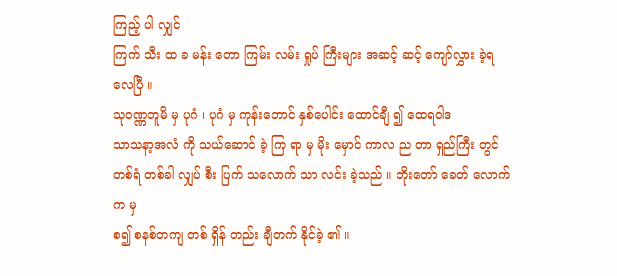ကြည့် ပါ လျှင်
ကြက် သီး ထ ခ မန်း တော ကြမ်း လမ်း ရှုပ် ကြီးများ အဆင့် ဆင့် ကျော်လွှား ခဲ့ရ လေပြီ ။
သုဝဏ္ဏဘူမိ မှ ပုဂံ ၊ ပုဂံ မှ ကုန်းဘောင် နှစ်ပေါင်း ထောင်ချီ ၍ ထေရဝါဒ
သာသနာ့အလံ ကို သယ်ဆောင် ခဲ့ ကြ ရာ မှ မိုး မှောင် ကာလ ည တာ ရှည်ကြီး တွင်
တစ်ရံ တစ်ခါ လျှပ် စီး ပြက် သလောက် သာ လင်း ခဲ့သည် ။ ဘိုးတော် ခေတ် လောက်က မှ
စ၍ စနစ်တကျ တစ် ရှိန် တည်း ချီတက် နိုင်ခဲ့ ၏ ။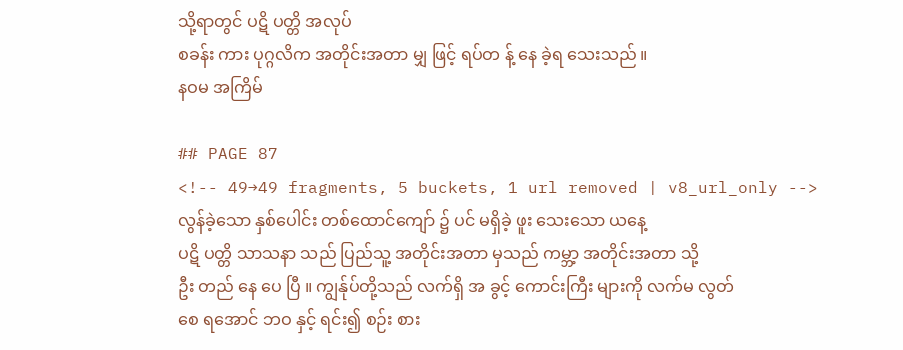သို့ရာတွင် ပဋိ ပတ္တိ အလုပ်
စခန်း ကား ပုဂ္ဂလိက အတိုင်းအတာ မျှ ဖြင့် ရပ်တ န့် နေ ခဲ့ရ သေးသည် ။
နဝမ အကြိမ်

## PAGE 87
<!-- 49→49 fragments, 5 buckets, 1 url removed | v8_url_only -->
လွန်ခဲ့သော နှစ်ပေါင်း တစ်ထောင်ကျော် ၌ ပင် မရှိခဲ့ ဖူး သေးသော ယနေ့
ပဋိ ပတ္တိ သာသနာ သည် ပြည်သူ့ အတိုင်းအတာ မှသည် ကမ္ဘာ့ အတိုင်းအတာ သို့
ဦး တည် နေ ပေ ပြီ ။ ကျွန်ုပ်တို့သည် လက်ရှိ အ ခွင့် ကောင်းကြီး များကို လက်မ လွတ်
စေ ရအောင် ဘဝ နှင့် ရင်း၍ စဉ်း စား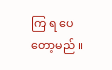ကြ ရ ပေ တော့မည် ။